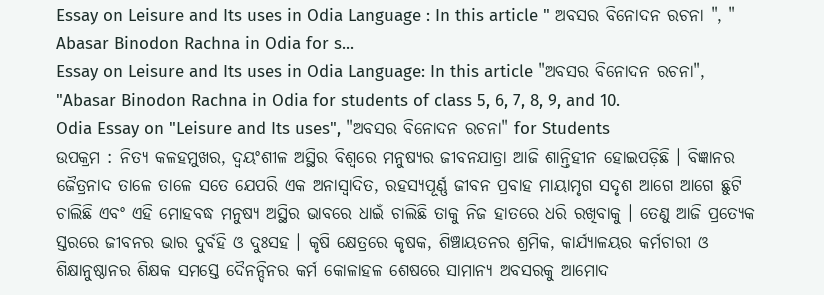Essay on Leisure and Its uses in Odia Language : In this article " ଅବସର ବିନୋଦନ ରଚନା ", " Abasar Binodon Rachna in Odia for s...
Essay on Leisure and Its uses in Odia Language: In this article "ଅବସର ବିନୋଦନ ରଚନା", "Abasar Binodon Rachna in Odia for students of class 5, 6, 7, 8, 9, and 10.
Odia Essay on "Leisure and Its uses", "ଅବସର ବିନୋଦନ ରଚନା" for Students
ଉପକ୍ରମ : ନିତ୍ୟ କଳହମୁଖର, ଦ୍ବୟଂଶୀଳ ଅସ୍ଥିର ବିଶ୍ୱରେ ମନୁଷ୍ୟର ଜୀବନଯାତ୍ରା ଆଜି ଶାନ୍ତିହୀନ ହୋଇପଡ଼ିଛି । ବିଜ୍ଞାନର ଜୈତ୍ରନାଦ ତାଳେ ତାଳେ ସତେ ଯେପରି ଏକ ଅନାସ୍ୱାଦିତ, ରହସ୍ୟପୂର୍ଣ୍ଣ ଜୀବନ ପ୍ରବାହ ମାୟାମୃଗ ସଦୃଶ ଆଗେ ଆଗେ ଛୁଟି ଚାଲିଛି ଏବଂ ଏହି ମୋହବଦ୍ଧ ମନୁଷ୍ୟ ଅସ୍ଥିର ଭାବରେ ଧାଇଁ ଚାଲିଛି ତାକୁ ନିଜ ହାତରେ ଧରି ରଖିବାକୁ । ତେଣୁ ଆଜି ପ୍ରତ୍ୟେକ ସ୍ତରରେ ଜୀବନର ଭାର ଦୁର୍ବହି ଓ ଦୁଃସହ । କୃଷି କ୍ଷେତ୍ରରେ କୃଷକ, ଶିଞ୍ଚାୟତନର ଶ୍ରମିକ, କାର୍ଯ୍ୟାଳୟର କର୍ମଚାରୀ ଓ ଶିକ୍ଷାନୁଷ୍ଠାନର ଶିକ୍ଷକ ସମସ୍ତେ ଦୈନନ୍ଦିନର କର୍ମ କୋଳାହଳ ଶେଷରେ ସାମାନ୍ୟ ଅବସରକୁ ଆମୋଦ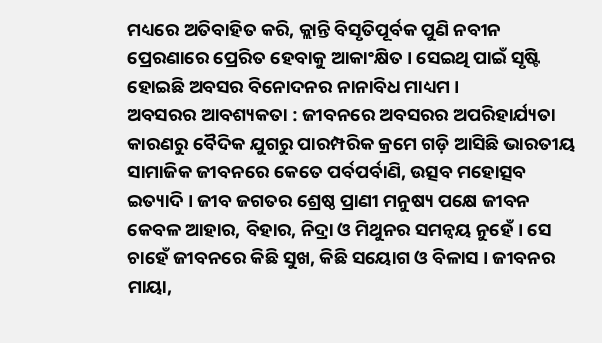ମଧ୍ୟରେ ଅତିବାହିତ କରି, କ୍ଲାନ୍ତି ବିସୃତିପୂର୍ବକ ପୁଣି ନବୀନ ପ୍ରେରଣାରେ ପ୍ରେରିତ ହେବାକୁ ଆକାଂକ୍ଷିତ । ସେଇଥି ପାଇଁ ସୃଷ୍ଟି ହୋଇଛି ଅବସର ବିନୋଦନର ନାନାବିଧ ମାଧ୍ୟମ ।
ଅବସରର ଆବଶ୍ୟକତା : ଜୀବନରେ ଅବସରର ଅପରିହାର୍ଯ୍ୟତା କାରଣରୁ ବୈଦିକ ଯୁଗରୁ ପାରମ୍ପରିକ କ୍ରମେ ଗଡ଼ି ଆସିଛି ଭାରତୀୟ ସାମାଜିକ ଜୀବନରେ କେତେ ପର୍ବପର୍ବାଣି, ଉତ୍ସବ ମହୋତ୍ସବ ଇତ୍ୟାଦି । ଜୀବ ଜଗତର ଶ୍ରେଷ୍ଠ ପ୍ରାଣୀ ମନୁଷ୍ୟ ପକ୍ଷେ ଜୀବନ କେବଳ ଆହାର, ବିହାର, ନିଦ୍ରା ଓ ମିଥୁନର ସମନ୍ବୟ ନୁହେଁ । ସେ ଚାହେଁ ଜୀବନରେ କିଛି ସୁଖ, କିଛି ସୟୋଗ ଓ ବିଳାସ । ଜୀବନର ମାୟା,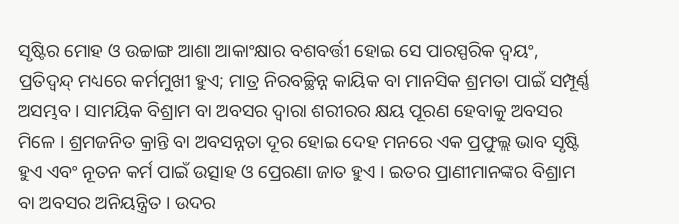ସୃଷ୍ଟିର ମୋହ ଓ ଉଚ୍ଚାଙ୍ଗ ଆଶା ଆକାଂକ୍ଷାର ବଶବର୍ତ୍ତୀ ହୋଇ ସେ ପାରସ୍ପରିକ ଦ୍ବୟଂ, ପ୍ରତିଦ୍ବନ୍ଦ୍ ମଧ୍ୟରେ କର୍ମମୁଖୀ ହୁଏ; ମାତ୍ର ନିରବଚ୍ଛିନ୍ନ କାୟିକ ବା ମାନସିକ ଶ୍ରମତା ପାଇଁ ସମ୍ପୂର୍ଣ୍ଣ ଅସମ୍ଭବ । ସାମୟିକ ବିଶ୍ରାମ ବା ଅବସର ଦ୍ଵାରା ଶରୀରର କ୍ଷୟ ପୂରଣ ହେବାକୁ ଅବସର ମିଳେ । ଶ୍ରମଜନିତ କ୍ରାନ୍ତି ବା ଅବସନ୍ନତା ଦୂର ହୋଇ ଦେହ ମନରେ ଏକ ପ୍ରଫୁଲ୍ଲ ଭାବ ସୃଷ୍ଟି ହୁଏ ଏବଂ ନୂତନ କର୍ମ ପାଇଁ ଉତ୍ସାହ ଓ ପ୍ରେରଣା ଜାତ ହୁଏ । ଇତର ପ୍ରାଣୀମାନଙ୍କର ବିଶ୍ରାମ ବା ଅବସର ଅନିୟନ୍ତ୍ରିତ । ଉଦର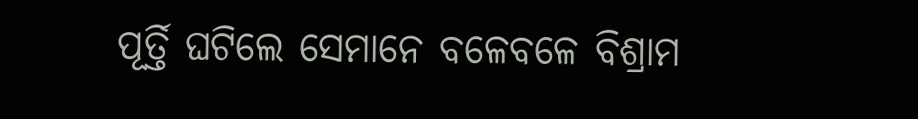ପୂର୍ତ୍ତି ଘଟିଲେ ସେମାନେ ବଳେବଳେ ବିଶ୍ରାମ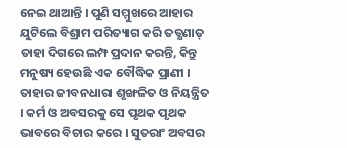ନେଇ ଥାଆନ୍ତି । ପୁଣି ସମ୍ମୁଖରେ ଆହାର ଯୁଟିଲେ ବିଶ୍ରାମ ପରିତ୍ୟାଗ କରି ତତ୍କ୍ଷଣାତ୍ ତାହା ଦିଗରେ ଲମ୍ଫ ପ୍ରଦାନ କରନ୍ତି, କିନ୍ତୁ ମନୁଷ୍ୟ ହେଉଛି ଏକ ବୌଦ୍ଧିକ ପ୍ରାଣୀ । ତାହାର ଜୀବନଧାରା ଶୃଙ୍ଖଳିତ ଓ ନିୟନ୍ତ୍ରିତ । କର୍ମ ଓ ଅବସରକୁ ସେ ପୃଥକ ପୃଥକ ଭାବରେ ବିଚାର କରେ । ସୁତରାଂ ଅବସର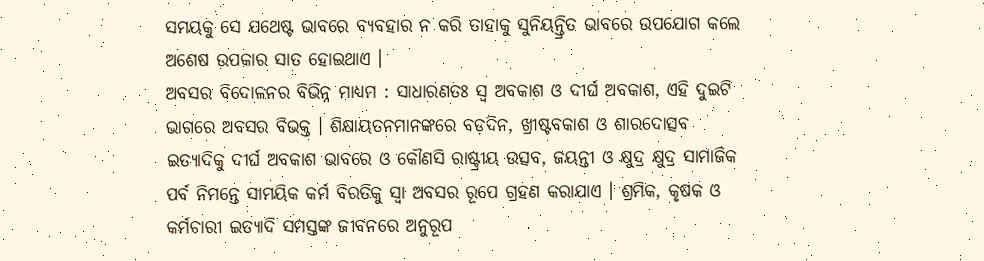ସମୟକୁ ସେ ଯଥେଷ୍ଟ ଭାବରେ ବ୍ୟବହାର ନ କରି ତାହାକୁ ସୁନିୟନ୍ତ୍ରିତ ଭାବରେ ଉପଯୋଗ କଲେ ଅଶେଷ ଉପକାର ସାତ ହୋଇଥାଏ ।
ଅବସର ବିଦୋଳନର ବିଭିନ୍ନ ମାଧ୍ୟମ : ସାଧାରଣତଃ ସ୍ଵ ଅବକାଶ ଓ ଦୀର୍ଘ ଅବକାଶ, ଏହି ଦୁଇଟି ଭାଗରେ ଅବସର ବିଭକ୍ତ । ଶିକ୍ଷାୟତନମାନଙ୍କରେ ବଡ଼ଦିନ, ଖ୍ରୀଷ୍ଟବକାଶ ଓ ଶାରଦୋତ୍ସବ ଇତ୍ୟାଦିକୁ ଦୀର୍ଘ ଅବକାଶ ଭାବରେ ଓ କୌଣସି ରାଷ୍ଟ୍ରୀୟ ଉତ୍ସବ, ଜୟନ୍ତୀ ଓ କ୍ଷୁଦ୍ର କ୍ଷୁଦ୍ର ସାମାଜିକ ପର୍ବ ନିମନ୍ତେ ସାମୟିକ କର୍ମ ବିରତିକୁ ସ୍ଵା ଅବସର ରୂପେ ଗ୍ରହଣ କରାଯାଏ । ଶ୍ରମିକ, କୃଷକ ଓ କର୍ମଚାରୀ ଇତ୍ୟାଦି ସମସ୍ତଙ୍କ ଜୀବନରେ ଅନୁରୂପ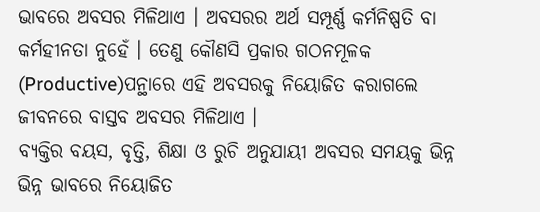ଭାବରେ ଅବସର ମିଳିଥାଏ । ଅବସରର ଅର୍ଥ ସମ୍ପୂର୍ଣ୍ଣ କର୍ମନିଷ୍ପତି ବା କର୍ମହୀନତା ନୁହେଁ । ତେଣୁ କୌଣସି ପ୍ରକାର ଗଠନମୂଳକ (Productive)ପନ୍ଥାରେ ଏହି ଅବସରକୁ ନିୟୋଜିତ କରାଗଲେ ଜୀବନରେ ବାସ୍ତବ ଅବସର ମିଳିଥାଏ ।
ବ୍ୟକ୍ତିର ବୟସ, ବୃତ୍ତି, ଶିକ୍ଷା ଓ ରୁଚି ଅନୁଯାୟୀ ଅବସର ସମୟକୁ ଭିନ୍ନ ଭିନ୍ନ ଭାବରେ ନିୟୋଜିତ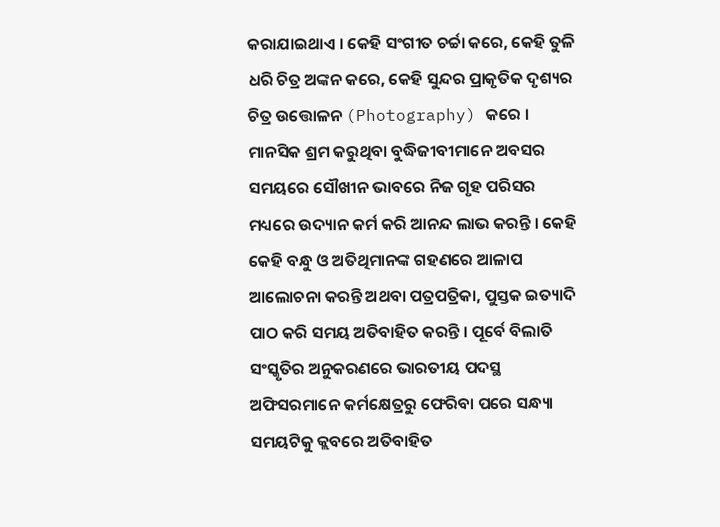କରାଯାଇଥାଏ । କେହି ସଂଗୀତ ଚର୍ଚ୍ଚା କରେ, କେହି ତୁଳି ଧରି ଚିତ୍ର ଅଙ୍କନ କରେ, କେହି ସୁନ୍ଦର ପ୍ରାକୃତିକ ଦୃଶ୍ୟର ଚିତ୍ର ଉତ୍ତୋଳନ (Photography) କରେ । ମାନସିକ ଶ୍ରମ କରୁଥିବା ବୁଦ୍ଧିଜୀବୀମାନେ ଅବସର ସମୟରେ ସୌଖୀନ ଭାବରେ ନିଜ ଗୃହ ପରିସର ମଧ୍ୟରେ ଉଦ୍ୟାନ କର୍ମ କରି ଆନନ୍ଦ ଲାଭ କରନ୍ତି । କେହି କେହି ବନ୍ଧୁ ଓ ଅତିଥିମାନଙ୍କ ଗହଣରେ ଆଳାପ ଆଲୋଚନା କରନ୍ତି ଅଥବା ପତ୍ରପତ୍ରିକା, ପୁସ୍ତକ ଇତ୍ୟାଦି ପାଠ କରି ସମୟ ଅତିବାହିତ କରନ୍ତି । ପୂର୍ବେ ବିଲାତି ସଂସ୍କୃତିର ଅନୁକରଣରେ ଭାରତୀୟ ପଦସ୍ଥ ଅଫିସରମାନେ କର୍ମକ୍ଷେତ୍ରରୁ ଫେରିବା ପରେ ସନ୍ଧ୍ୟା ସମୟଟିକୁ କ୍ଲବରେ ଅତିବାହିତ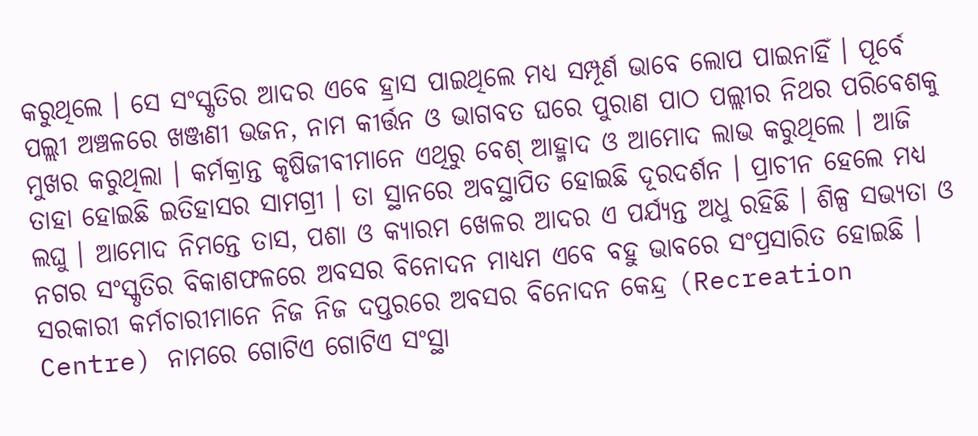କରୁଥିଲେ । ସେ ସଂସ୍କୃତିର ଆଦର ଏବେ ହ୍ରାସ ପାଇଥିଲେ ମଧ୍ୟ ସମ୍ପୂର୍ଣ ଭାବେ ଲୋପ ପାଇନାହିଁ । ପୂର୍ବେ ପଲ୍ଲୀ ଅଞ୍ଚଳରେ ଖଞ୍ଜଣୀ ଭଜନ, ନାମ କୀର୍ତ୍ତନ ଓ ଭାଗବତ ଘରେ ପୁରାଣ ପାଠ ପଲ୍ଲୀର ନିଥର ପରିବେଶକୁ ମୁଖର କରୁଥିଲା । କର୍ମକ୍ରାନ୍ତ କୃଷିଜୀବୀମାନେ ଏଥିରୁ ବେଶ୍ ଆହ୍ମାଦ ଓ ଆମୋଦ ଲାଭ କରୁଥିଲେ । ଆଜି ତାହା ହୋଇଛି ଇତିହାସର ସାମଗ୍ରୀ । ତା ସ୍ଥାନରେ ଅବସ୍ଥାପିତ ହୋଇଛି ଦୂରଦର୍ଶନ । ପ୍ରାଚୀନ ହେଲେ ମଧ୍ୟ ଲଘୁ । ଆମୋଦ ନିମନ୍ତେ ତାସ, ପଶା ଓ କ୍ୟାରମ ଖେଳର ଆଦର ଏ ପର୍ଯ୍ୟନ୍ତ ଅଧୁ ରହିଛି । ଶିଳ୍ପ ସଭ୍ୟତା ଓ ନଗର ସଂସ୍କୃତିର ବିକାଶଫଳରେ ଅବସର ବିନୋଦନ ମାଧ୍ୟମ ଏବେ ବହୁ ଭାବରେ ସଂପ୍ରସାରିତ ହୋଇଛି । ସରକାରୀ କର୍ମଚାରୀମାନେ ନିଜ ନିଜ ଦପ୍ତରରେ ଅବସର ବିନୋଦନ କେନ୍ଦ୍ର (Recreation Centre) ନାମରେ ଗୋଟିଏ ଗୋଟିଏ ସଂସ୍ଥା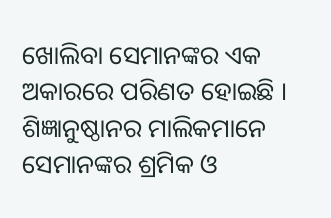ଖୋଲିବା ସେମାନଙ୍କର ଏକ ଅକାରରେ ପରିଣତ ହୋଇଛି । ଶିଜ୍ଞାନୁଷ୍ଠାନର ମାଲିକମାନେ ସେମାନଙ୍କର ଶ୍ରମିକ ଓ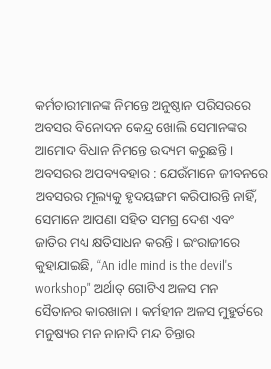କର୍ମଚାରୀମାନଙ୍କ ନିମନ୍ତେ ଅନୁଷ୍ଠାନ ପରିସରରେ ଅବସର ବିନୋଦନ କେନ୍ଦ୍ର ଖୋଲି ସେମାନଙ୍କର ଆମୋଦ ବିଧାନ ନିମନ୍ତେ ଉଦ୍ୟମ କରୁଛନ୍ତି ।
ଅବସରର ଅପବ୍ୟବହାର : ଯେଉଁମାନେ ଜୀବନରେ ଅବସରର ମୂଲ୍ୟକୁ ହୃଦୟଙ୍ଗମ କରିପାରନ୍ତି ନାହିଁ, ସେମାନେ ଆପଣା ସହିତ ସମଗ୍ର ଦେଶ ଏବଂ ଜାତିର ମଧ୍ୟ କ୍ଷତିସାଧନ କରନ୍ତି । ଇଂରାଜୀରେ କୁହାଯାଇଛି, “An idle mind is the devil's workshop" ଅର୍ଥାତ୍ ଗୋଟିଏ ଅଳସ ମନ ସୈତାନର କାରଖାନା । କର୍ମହୀନ ଅଳସ ମୁହୁର୍ତରେ ମନୁଷ୍ୟର ମନ ନାନାଦି ମନ୍ଦ ଚିନ୍ତାର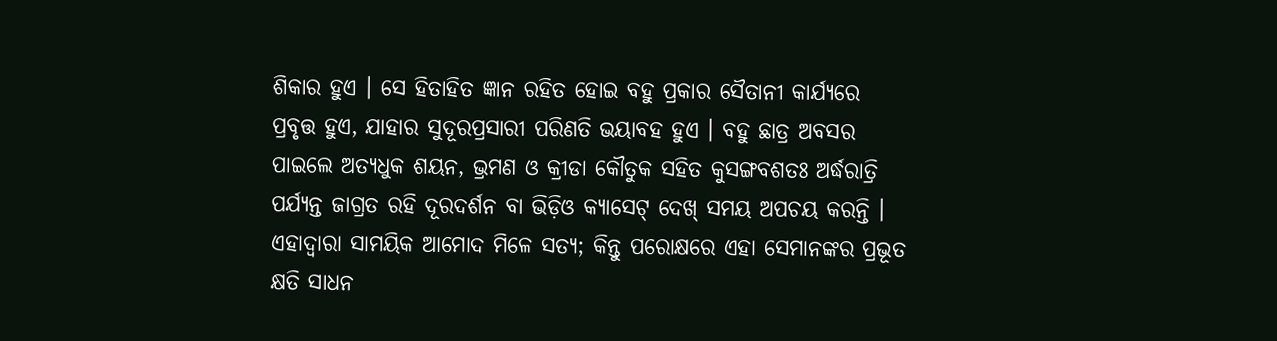ଶିକାର ହୁଏ । ସେ ହିତାହିତ ଜ୍ଞାନ ରହିତ ହୋଇ ବହୁ ପ୍ରକାର ସୈତାନୀ କାର୍ଯ୍ୟରେ ପ୍ରବୃତ୍ତ ହୁଏ, ଯାହାର ସୁଦୂରପ୍ରସାରୀ ପରିଣତି ଭୟାବହ ହୁଏ । ବହୁ ଛାତ୍ର ଅବସର ପାଇଲେ ଅତ୍ୟଧୁକ ଶୟନ, ଭ୍ରମଣ ଓ କ୍ରୀଡା କୌତୁକ ସହିତ କୁସଙ୍ଗବଶତଃ ଅର୍ଦ୍ଧରାତ୍ରି ପର୍ଯ୍ୟନ୍ତ ଜାଗ୍ରତ ରହି ଦୂରଦର୍ଶନ ବା ଭିଡ଼ିଓ କ୍ୟାସେଟ୍ ଦେଖ୍ ସମୟ ଅପଚୟ କରନ୍ତି । ଏହାଦ୍ଵାରା ସାମୟିକ ଆମୋଦ ମିଳେ ସତ୍ୟ; କିନ୍ତୁ ପରୋକ୍ଷରେ ଏହା ସେମାନଙ୍କର ପ୍ରଭୂତ କ୍ଷତି ସାଧନ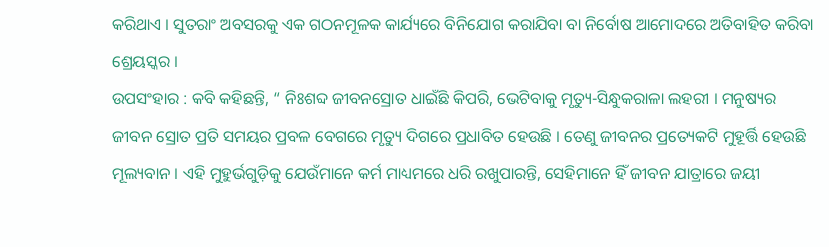କରିଥାଏ । ସୁତରାଂ ଅବସରକୁ ଏକ ଗଠନମୂଳକ କାର୍ଯ୍ୟରେ ବିନିଯୋଗ କରାଯିବା ବା ନିର୍ବୋଷ ଆମୋଦରେ ଅତିବାହିତ କରିବା ଶ୍ରେୟସ୍କର ।
ଉପସଂହାର : କବି କହିଛନ୍ତି, “ ନିଃଶବ୍ଦ ଜୀବନସ୍ରୋତ ଧାଇଁଛି କିପରି, ଭେଟିବାକୁ ମୃତ୍ୟୁ-ସିନ୍ଧୁକରାଳା ଲହରୀ । ମନୁଷ୍ୟର ଜୀବନ ସ୍ରୋତ ପ୍ରତି ସମୟର ପ୍ରବଳ ବେଗରେ ମୃତ୍ୟୁ ଦିଗରେ ପ୍ରଧାବିତ ହେଉଛି । ତେଣୁ ଜୀବନର ପ୍ରତ୍ୟେକଟି ମୁହୂର୍ତ୍ତି ହେଉଛି ମୂଲ୍ୟବାନ । ଏହି ମୁହୁର୍ଭଗୁଡ଼ିକୁ ଯେଉଁମାନେ କର୍ମ ମାଧ୍ୟମରେ ଧରି ରଖୁପାରନ୍ତି, ସେହିମାନେ ହିଁ ଜୀବନ ଯାତ୍ରାରେ ଜୟୀ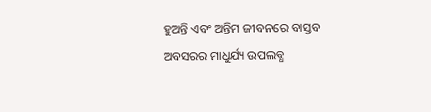ହୁଅନ୍ତି ଏବଂ ଅନ୍ତିମ ଜୀବନରେ ବାସ୍ତବ ଅବସରର ମାଧୁର୍ଯ୍ୟ ଉପଲବ୍ଧ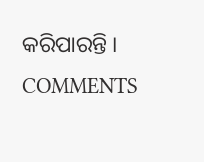କରିପାରନ୍ତି ।
COMMENTS